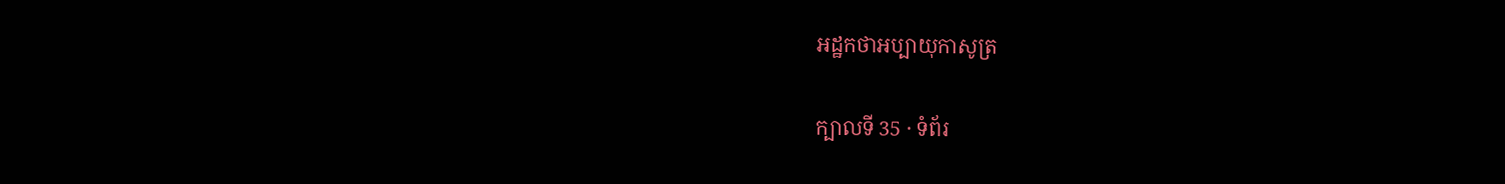អដ្ឋកថាអប្បាយុកាសូត្រ

ក្បាលទី 35 · ទំព័រ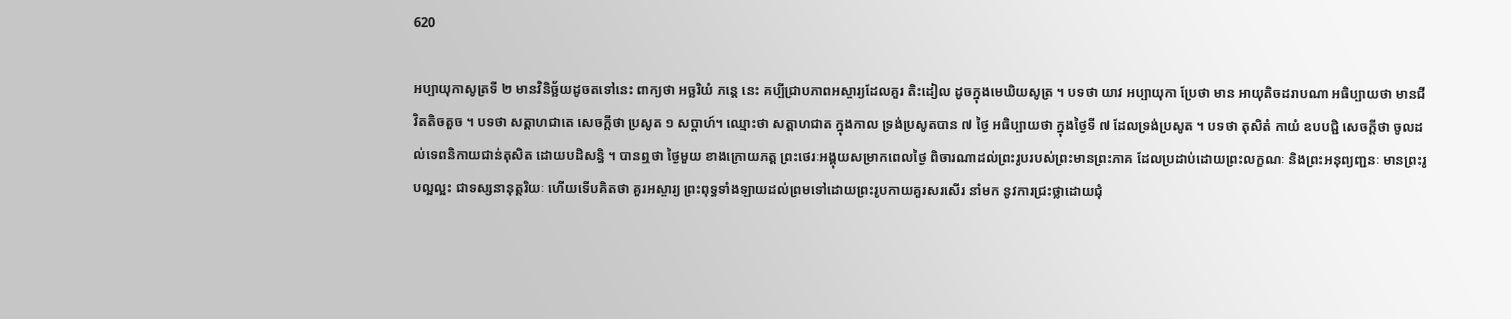620

អប្បាយុកាសូត្រទី ២ មានវិនិច្ឆ័យដូចតទៅនេះ ពាក្យថា អច្ឆរិយំ ភន្តេ នេះ គប្បីជ្រាបភាពអស្ចារ្យដែលគួរ តិះដៀល ដូចក្នុងមេឃិយសូត្រ ។ បទថា យាវ អប្បាយុកា ប្រែថា មាន អាយុតិចដរាបណា អធិប្បាយថា មានជីវិតតិចតួច ។ បទថា សត្តាហជាតេ សេចក្តីថា ប្រសូត ១ សប្តាហ៍។ ឈ្មោះថា សត្តាហជាត ក្នុងកាល ទ្រង់ប្រសូតបាន ៧ ថ្ងៃ អធិប្បាយថា ក្នុងថ្ងៃទី ៧ ដែលទ្រង់ប្រសូត ។ បទថា តុសិតំ កាយំ ឧបបជ្ជិ សេចក្តីថា ចូលដល់ទេពនិកាយជាន់តុសិត ដោយបដិសន្ធិ ។ បានឮថា ថ្ងៃមួយ ខាងក្រោយភត្ត ព្រះថេរៈអង្គុយសម្រាកពេលថ្ងៃ ពិចារណាដល់ព្រះរូបរបស់ព្រះមានព្រះភាគ ដែលប្រដាប់ដោយព្រះលក្ខណៈ និងព្រះអនុព្យញ្ជនៈ មានព្រះរូបល្អល្អះ ជាទស្សនានុត្តរិយៈ ហើយទើបគិតថា គួរអស្ចារ្យ ព្រះពុទ្ធទាំងឡាយដល់ព្រមទៅដោយព្រះរូបកាយគួរសរសើរ នាំមក នូវការជ្រះថ្លាដោយជុំ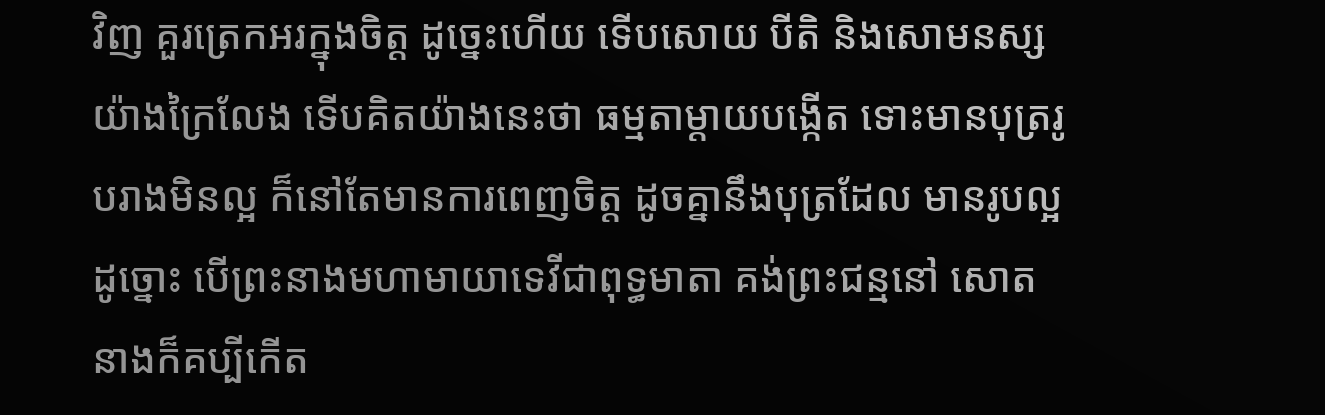វិញ គួរត្រេកអរក្នុងចិត្ត ដូច្នេះហើយ ទើបសោយ បីតិ និងសោមនស្សយ៉ាងក្រៃលែង ទើបគិតយ៉ាងនេះថា ធម្មតាម្តាយបង្កើត ទោះមានបុត្ររូបរាងមិនល្អ ក៏នៅតែមានការពេញចិត្ត ដូចគ្នានឹងបុត្រដែល មានរូបល្អ ដូច្នោះ បើព្រះនាងមហាមាយាទេវីជាពុទ្ធមាតា គង់ព្រះជន្មនៅ សោត នាងក៏គប្បីកើត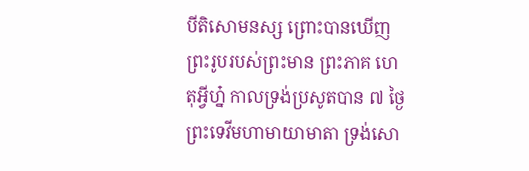បីតិសោមនស្ស ព្រោះបានឃើញព្រះរូបរបស់ព្រះមាន ព្រះភាគ ហេតុអ្វីហ្ន៎ កាលទ្រង់ប្រសូតបាន ៧ ថ្ងៃ ព្រះទេវីមហាមាយាមាតា ទ្រង់សោ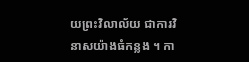យព្រះវិលាល័យ ជាការវិនាសយ៉ាងធំកន្លង ។ កា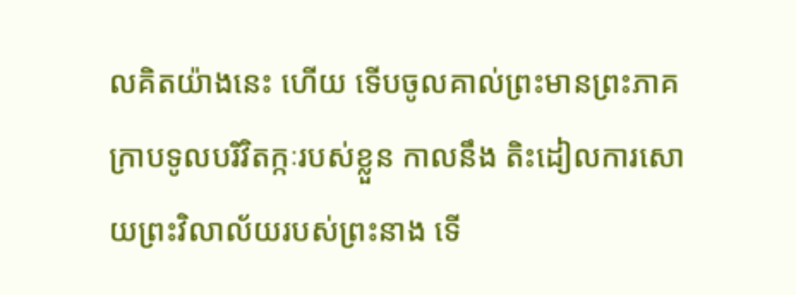លគិតយ៉ាងនេះ ហើយ ទើបចូលគាល់ព្រះមានព្រះភាគ ក្រាបទូលបរិវិតក្កៈរបស់ខ្លួន កាលនឹង តិះដៀលការសោយព្រះវិលាល័យរបស់ព្រះនាង ទើ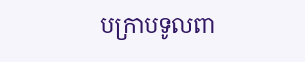បក្រាបទូលពា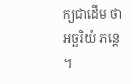ក្យជាដើម ថា អច្ឆរិយំ ភន្តេ ។